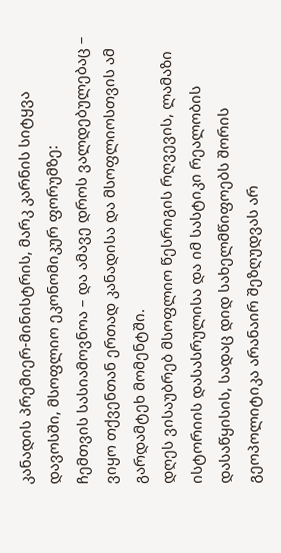კანადის პრემიერ-მინისტრის, მარკ კარნის სიტყვა დავოსში, მსოფლიო ეკონომიკურ ფორუმზე:
ჩემთვის სასიამოვნოა – და ამავე დროს ვალდებულებაც – ვიყო თქვენთან ერთად კანადისა და მსოფლიოსთვის ამ გარდამტეხ მომენტში.
დღეს ვისაუბრებ მსოფლიო წესრიგის რღვევის, ლამაზი ისტორიის დასასრულისა და იმ სასტიკი რეალობის დასაწყისის, სადაც დიდ სახელმწიფოებს შორის გეოპოლიტიკა არანაირ შეზღუდვას არ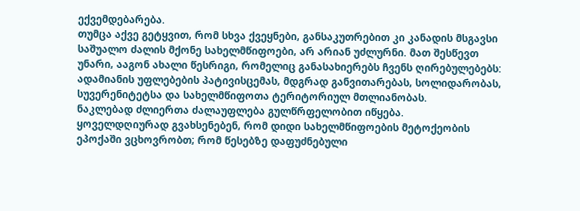ექვემდებარება.
თუმცა აქვე გეტყვით, რომ სხვა ქვეყნები, განსაკუთრებით კი კანადის მსგავსი საშუალო ძალის მქონე სახელმწიფოები, არ არიან უძლურნი. მათ შესწევთ უნარი, ააგონ ახალი წესრიგი, რომელიც განასახიერებს ჩვენს ღირებულებებს: ადამიანის უფლებების პატივისცემას, მდგრად განვითარებას, სოლიდარობას, სუვერენიტეტსა და სახელმწიფოთა ტერიტორიულ მთლიანობას.
ნაკლებად ძლიერთა ძალაუფლება გულწრფელობით იწყება.
ყოველდღიურად გვახსენებენ, რომ დიდი სახელმწიფოების მეტოქეობის ეპოქაში ვცხოვრობთ; რომ წესებზე დაფუძნებული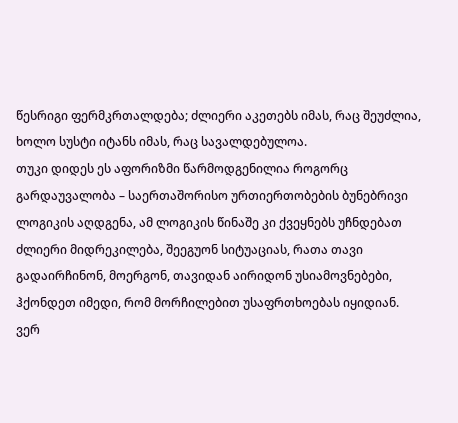წესრიგი ფერმკრთალდება; ძლიერი აკეთებს იმას, რაც შეუძლია, ხოლო სუსტი იტანს იმას, რაც სავალდებულოა.
თუკი დიდეს ეს აფორიზმი წარმოდგენილია როგორც გარდაუვალობა – საერთაშორისო ურთიერთობების ბუნებრივი ლოგიკის აღდგენა, ამ ლოგიკის წინაშე კი ქვეყნებს უჩნდებათ ძლიერი მიდრეკილება, შეეგუონ სიტუაციას, რათა თავი გადაირჩინონ, მოერგონ, თავიდან აირიდონ უსიამოვნებები, ჰქონდეთ იმედი, რომ მორჩილებით უსაფრთხოებას იყიდიან.
ვერ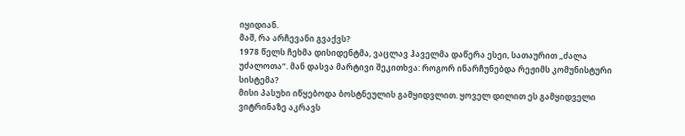იყიდიან.
მაშ, რა არჩევანი გვაქვს?
1978 წელს ჩეხმა დისიდენტმა, ვაცლავ ჰაველმა დაწერა ესეი, სათაურით „ძალა უძალოთა“. მან დასვა მარტივი შეკითხვა: როგორ ინარჩუნებდა რეჟიმს კომუნისტური სისტემა?
მისი პასუხი იწყებოდა ბოსტნეულის გამყიდვლით. ყოველ დილით ეს გამყიდველი ვიტრინაზე აკრავს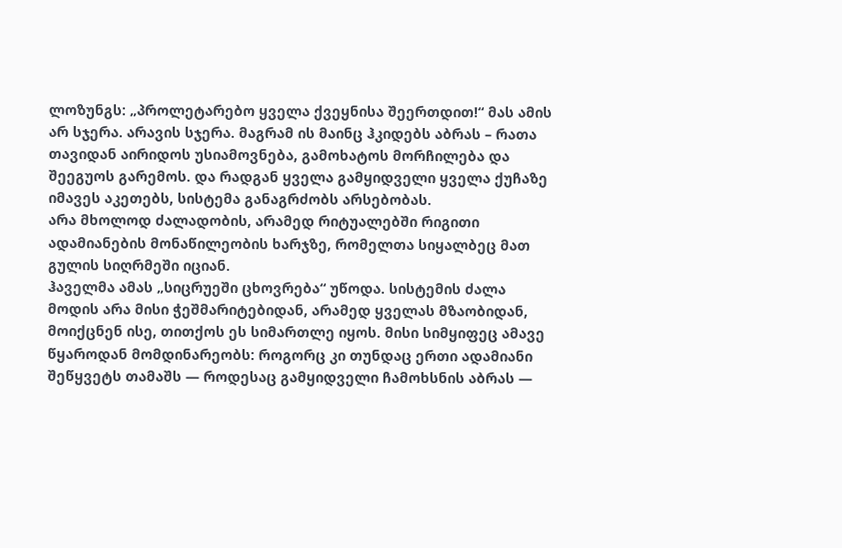ლოზუნგს: „პროლეტარებო ყველა ქვეყნისა შეერთდით!“ მას ამის არ სჯერა. არავის სჯერა. მაგრამ ის მაინც ჰკიდებს აბრას – რათა თავიდან აირიდოს უსიამოვნება, გამოხატოს მორჩილება და შეეგუოს გარემოს. და რადგან ყველა გამყიდველი ყველა ქუჩაზე იმავეს აკეთებს, სისტემა განაგრძობს არსებობას.
არა მხოლოდ ძალადობის, არამედ რიტუალებში რიგითი ადამიანების მონაწილეობის ხარჯზე, რომელთა სიყალბეც მათ გულის სიღრმეში იციან.
ჰაველმა ამას „სიცრუეში ცხოვრება“ უწოდა. სისტემის ძალა მოდის არა მისი ჭეშმარიტებიდან, არამედ ყველას მზაობიდან, მოიქცნენ ისე, თითქოს ეს სიმართლე იყოს. მისი სიმყიფეც ამავე წყაროდან მომდინარეობს: როგორც კი თუნდაც ერთი ადამიანი შეწყვეტს თამაშს — როდესაც გამყიდველი ჩამოხსნის აბრას —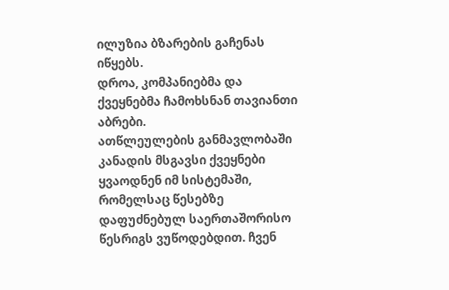ილუზია ბზარების გაჩენას იწყებს.
დროა, კომპანიებმა და ქვეყნებმა ჩამოხსნან თავიანთი აბრები.
ათწლეულების განმავლობაში კანადის მსგავსი ქვეყნები ყვაოდნენ იმ სისტემაში, რომელსაც წესებზე დაფუძნებულ საერთაშორისო წესრიგს ვუწოდებდით. ჩვენ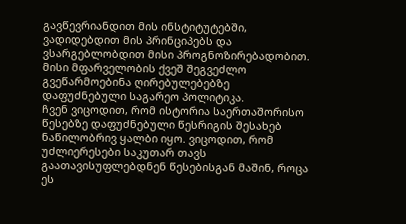გავწევრიანდით მის ინსტიტუტებში, ვადიდებდით მის პრინციპებს და ვსარგებლობდით მისი პროგნოზირებადობით. მისი მფარველობის ქვეშ შეგვეძლო გვეწარმოებინა ღირებულებებზე დაფუძნებული საგარეო პოლიტიკა.
ჩვენ ვიცოდით, რომ ისტორია საერთაშორისო წესებზე დაფუძნებული წესრიგის შესახებ ნაწილობრივ ყალბი იყო. ვიცოდით, რომ უძლიერესები საკუთარ თავს გაათავისუფლებდნენ წესებისგან მაშინ, როცა ეს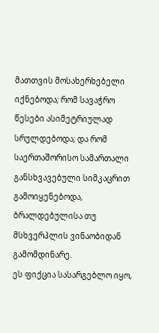მათთვის მოსახერხებელი იქნებოდა; რომ სავაჭრო წესები ასიმეტრიულად სრულდებოდა; და რომ საერთაშორისო სამართალი განსხვავებული სიმკაცრით გამოიყენებოდა, ბრალდებულისა თუ მსხვერპლის ვინაობიდან გამომდინარე.
ეს ფიქცია სასარგებლო იყო,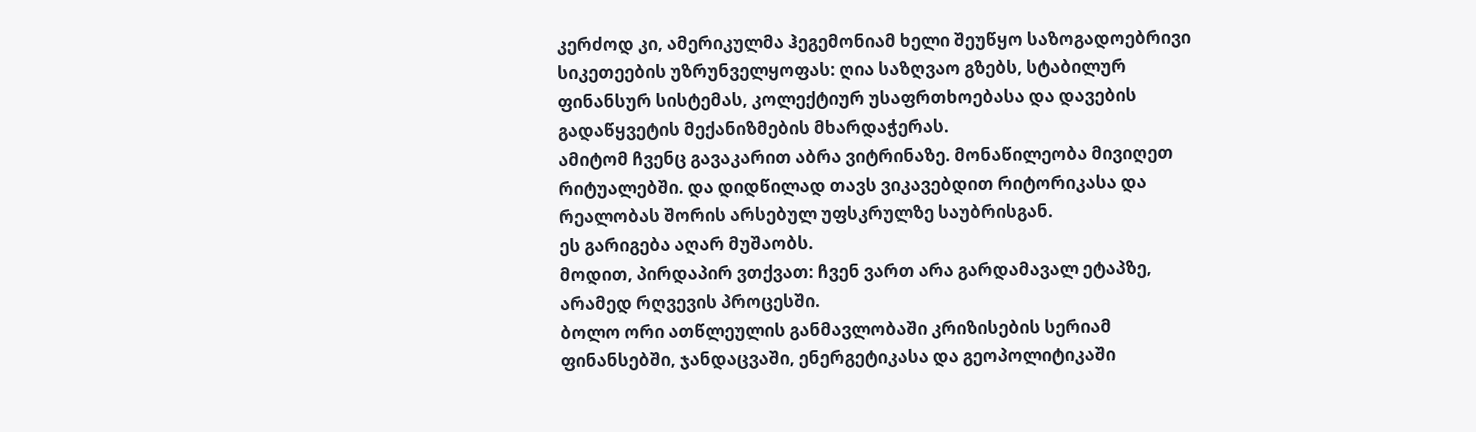კერძოდ კი, ამერიკულმა ჰეგემონიამ ხელი შეუწყო საზოგადოებრივი სიკეთეების უზრუნველყოფას: ღია საზღვაო გზებს, სტაბილურ ფინანსურ სისტემას, კოლექტიურ უსაფრთხოებასა და დავების გადაწყვეტის მექანიზმების მხარდაჭერას.
ამიტომ ჩვენც გავაკარით აბრა ვიტრინაზე. მონაწილეობა მივიღეთ რიტუალებში. და დიდწილად თავს ვიკავებდით რიტორიკასა და რეალობას შორის არსებულ უფსკრულზე საუბრისგან.
ეს გარიგება აღარ მუშაობს.
მოდით, პირდაპირ ვთქვათ: ჩვენ ვართ არა გარდამავალ ეტაპზე, არამედ რღვევის პროცესში.
ბოლო ორი ათწლეულის განმავლობაში კრიზისების სერიამ ფინანსებში, ჯანდაცვაში, ენერგეტიკასა და გეოპოლიტიკაში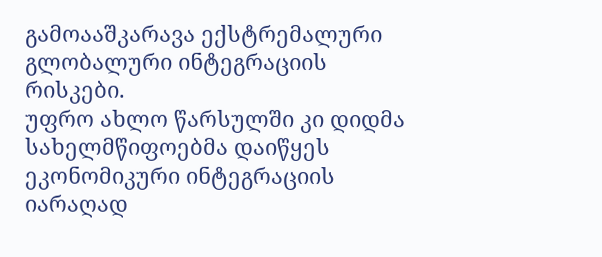გამოააშკარავა ექსტრემალური გლობალური ინტეგრაციის რისკები.
უფრო ახლო წარსულში კი დიდმა სახელმწიფოებმა დაიწყეს ეკონომიკური ინტეგრაციის იარაღად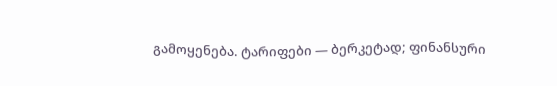გამოყენება. ტარიფები — ბერკეტად; ფინანსური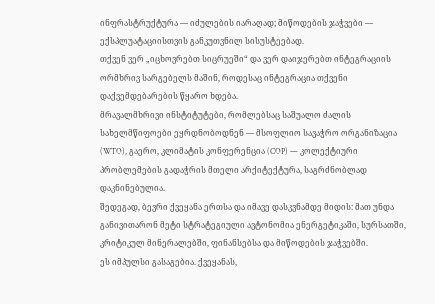ინფრასტრუქტურა — იძულების იარაღად; მიწოდების ჯაჭვები — ექსპლუატაციისთვის განკუთვნილ სისუსტეებად.
თქვენ ვერ „იცხოვრებთ სიცრუეში“ და ვერ დაიჯერებთ ინტეგრაციის ორმხრივ სარგებელს მაშინ, როდესაც ინტეგრაცია თქვენი დაქვემდებარების წყარო ხდება.
მრავალმხრივი ინსტიტუტები, რომლებსაც საშუალო ძალის სახელმწიფოები ეყრდნობოდნენ — მსოფლიო სავაჭრო ორგანიზაცია (WTO), გაერო, კლიმატის კონფერენცია (COP) — კოლექტიური პრობლემების გადაჭრის მთელი არქიტექტურა, საგრძნობლად დაკნინებულია.
შედეგად, ბევრი ქვეყანა ერთსა და იმავე დასკვნამდე მიდის: მათ უნდა განივითარონ მეტი სტრატეგიული ავტონომია ენერგეტიკაში, სურსათში, კრიტიკულ მინერალებში, ფინანსებსა და მიწოდების ჯაჭვებში.
ეს იმპულსი გასაგებია. ქვეყანას,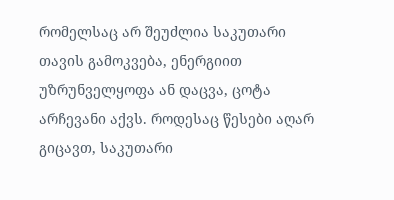რომელსაც არ შეუძლია საკუთარი თავის გამოკვება, ენერგიით უზრუნველყოფა ან დაცვა, ცოტა არჩევანი აქვს. როდესაც წესები აღარ გიცავთ, საკუთარი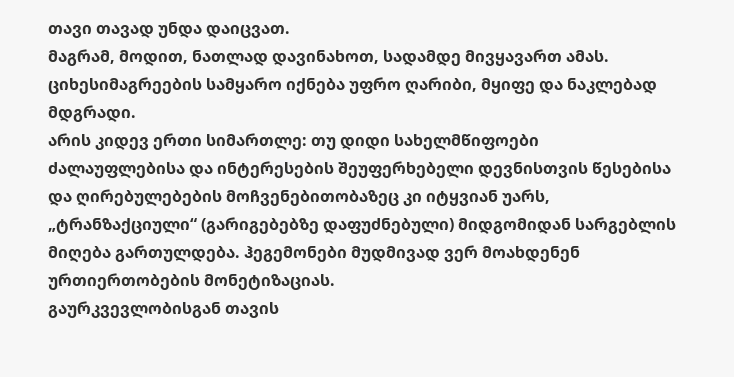თავი თავად უნდა დაიცვათ.
მაგრამ, მოდით, ნათლად დავინახოთ, სადამდე მივყავართ ამას. ციხესიმაგრეების სამყარო იქნება უფრო ღარიბი, მყიფე და ნაკლებად მდგრადი.
არის კიდევ ერთი სიმართლე: თუ დიდი სახელმწიფოები ძალაუფლებისა და ინტერესების შეუფერხებელი დევნისთვის წესებისა და ღირებულებების მოჩვენებითობაზეც კი იტყვიან უარს, „ტრანზაქციული“ (გარიგებებზე დაფუძნებული) მიდგომიდან სარგებლის მიღება გართულდება. ჰეგემონები მუდმივად ვერ მოახდენენ ურთიერთობების მონეტიზაციას.
გაურკვევლობისგან თავის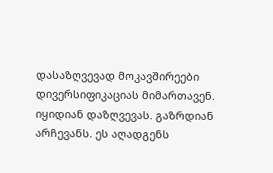დასაზღვევად მოკავშირეები დივერსიფიკაციას მიმართავენ. იყიდიან დაზღვევას. გაზრდიან არჩევანს. ეს აღადგენს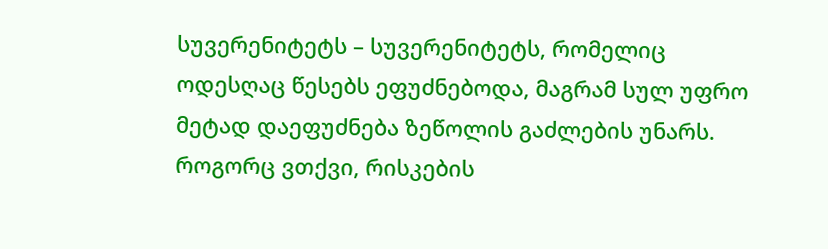სუვერენიტეტს – სუვერენიტეტს, რომელიც ოდესღაც წესებს ეფუძნებოდა, მაგრამ სულ უფრო მეტად დაეფუძნება ზეწოლის გაძლების უნარს.
როგორც ვთქვი, რისკების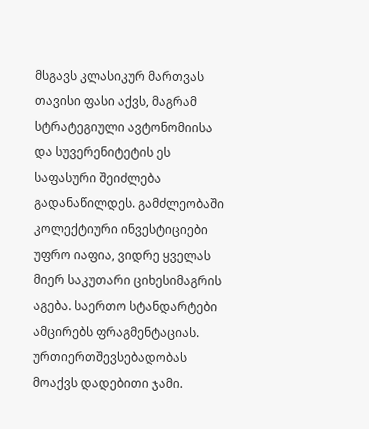მსგავს კლასიკურ მართვას თავისი ფასი აქვს, მაგრამ სტრატეგიული ავტონომიისა და სუვერენიტეტის ეს საფასური შეიძლება გადანაწილდეს. გამძლეობაში კოლექტიური ინვესტიციები უფრო იაფია, ვიდრე ყველას მიერ საკუთარი ციხესიმაგრის აგება. საერთო სტანდარტები ამცირებს ფრაგმენტაციას. ურთიერთშევსებადობას მოაქვს დადებითი ჯამი.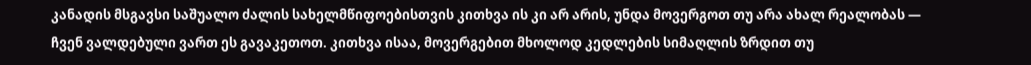კანადის მსგავსი საშუალო ძალის სახელმწიფოებისთვის კითხვა ის კი არ არის, უნდა მოვერგოთ თუ არა ახალ რეალობას — ჩვენ ვალდებული ვართ ეს გავაკეთოთ. კითხვა ისაა, მოვერგებით მხოლოდ კედლების სიმაღლის ზრდით თუ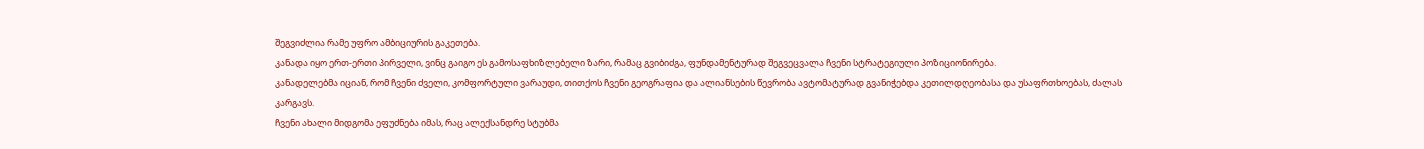შეგვიძლია რამე უფრო ამბიციურის გაკეთება.
კანადა იყო ერთ-ერთი პირველი, ვინც გაიგო ეს გამოსაფხიზლებელი ზარი, რამაც გვიბიძგა, ფუნდამენტურად შეგვეცვალა ჩვენი სტრატეგიული პოზიციონირება.
კანადელებმა იციან, რომ ჩვენი ძველი, კომფორტული ვარაუდი, თითქოს ჩვენი გეოგრაფია და ალიანსების წევრობა ავტომატურად გვანიჭებდა კეთილდღეობასა და უსაფრთხოებას, ძალას კარგავს.
ჩვენი ახალი მიდგომა ეფუძნება იმას, რაც ალექსანდრე სტუბმა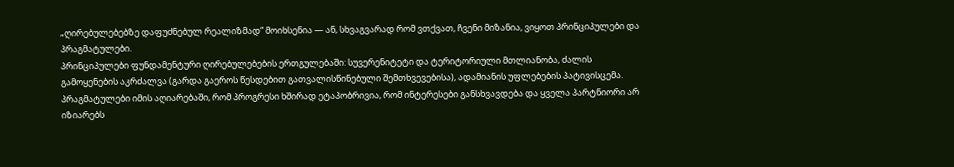„ღირებულებებზე დაფუძნებულ რეალიზმად“ მოიხსენია — ან, სხვაგვარად რომ ვთქვათ, ჩვენი მიზანია, ვიყოთ პრინციპულები და პრაგმატულები.
პრინციპულები ფუნდამენტური ღირებულებების ერთგულებაში: სუვერენიტეტი და ტერიტორიული მთლიანობა, ძალის გამოყენების აკრძალვა (გარდა გაეროს წესდებით გათვალისწინებული შემთხვევებისა), ადამიანის უფლებების პატივისცემა.
პრაგმატულები იმის აღიარებაში, რომ პროგრესი ხშირად ეტაპობრივია, რომ ინტერესები განსხვავდება და ყველა პარტნიორი არ იზიარებს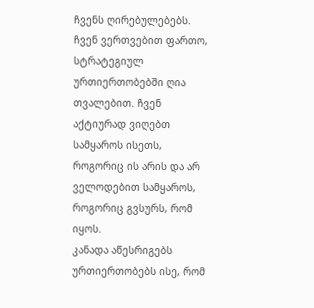ჩვენს ღირებულებებს. ჩვენ ვერთვებით ფართო, სტრატეგიულ ურთიერთობებში ღია თვალებით. ჩვენ აქტიურად ვიღებთ სამყაროს ისეთს, როგორიც ის არის და არ ველოდებით სამყაროს, როგორიც გვსურს, რომ იყოს.
კანადა აწესრიგებს ურთიერთობებს ისე, რომ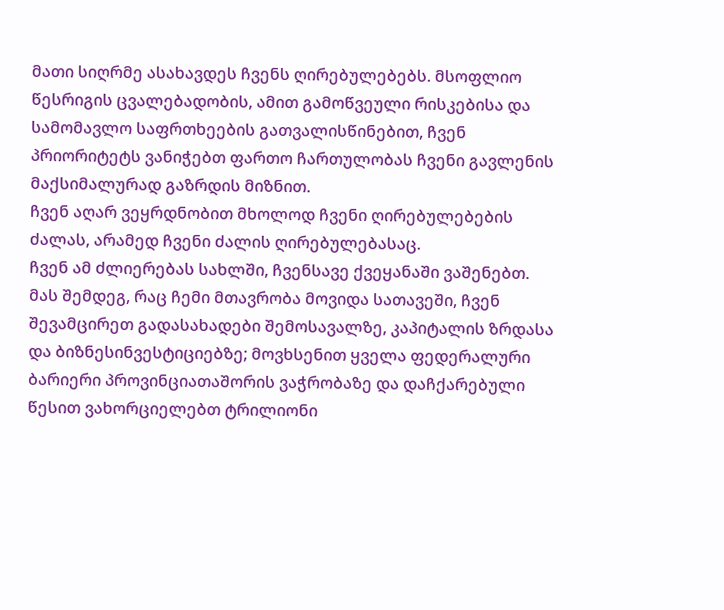მათი სიღრმე ასახავდეს ჩვენს ღირებულებებს. მსოფლიო წესრიგის ცვალებადობის, ამით გამოწვეული რისკებისა და სამომავლო საფრთხეების გათვალისწინებით, ჩვენ პრიორიტეტს ვანიჭებთ ფართო ჩართულობას ჩვენი გავლენის მაქსიმალურად გაზრდის მიზნით.
ჩვენ აღარ ვეყრდნობით მხოლოდ ჩვენი ღირებულებების ძალას, არამედ ჩვენი ძალის ღირებულებასაც.
ჩვენ ამ ძლიერებას სახლში, ჩვენსავე ქვეყანაში ვაშენებთ.
მას შემდეგ, რაც ჩემი მთავრობა მოვიდა სათავეში, ჩვენ შევამცირეთ გადასახადები შემოსავალზე, კაპიტალის ზრდასა და ბიზნესინვესტიციებზე; მოვხსენით ყველა ფედერალური ბარიერი პროვინციათაშორის ვაჭრობაზე და დაჩქარებული წესით ვახორციელებთ ტრილიონი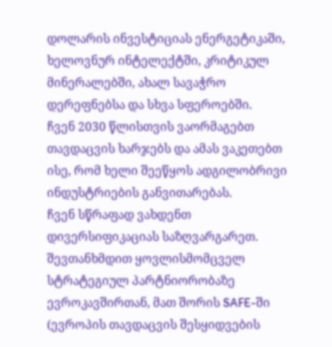დოლარის ინვესტიციას ენერგეტიკაში, ხელოვნურ ინტელექტში, კრიტიკულ მინერალებში, ახალ სავაჭრო დერეფნებსა და სხვა სფეროებში.
ჩვენ 2030 წლისთვის ვაორმაგებთ თავდაცვის ხარჯებს და ამას ვაკეთებთ ისე, რომ ხელი შეეწყოს ადგილობრივი ინდუსტრიების განვითარებას.
ჩვენ სწრაფად ვახდენთ დივერსიფიკაციას საზღვარგარეთ. შევთანხმდით ყოვლისმომცველ სტრატეგიულ პარტნიორობაზე ევროკავშირთან, მათ შორის SAFE-ში (ევროპის თავდაცვის შესყიდვების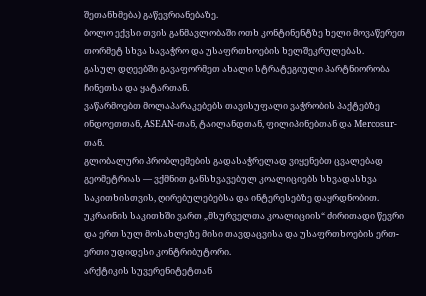შეთანხმება) გაწევრიანებაზე.
ბოლო ექვსი თვის განმავლობაში ოთხ კონტინენტზე ხელი მოვაწერეთ თორმეტ სხვა სავაჭრო და უსაფრთხოების ხელშეკრულებას.
გასულ დღეებში გავაფორმეთ ახალი სტრატეგიული პარტნიორობა ჩინეთსა და ყატართან.
ვაწარმოებთ მოლაპარაკებებს თავისუფალი ვაჭრობის პაქტებზე ინდოეთთან, ASEAN-თან, ტაილანდთან, ფილიპინებთან და Mercosur-თან.
გლობალური პრობლემების გადასაჭრელად ვიყენებთ ცვალებად გეომეტრიას — ვქმნით განსხვავებულ კოალიციებს სხვადასხვა საკითხისთვის, ღირებულებებსა და ინტერესებზე დაყრდნობით.
უკრაინის საკითხში ვართ „მსურველთა კოალიციის“ ძირითადი წევრი და ერთ სულ მოსახლეზე მისი თავდაცვისა და უსაფრთხოების ერთ-ერთი უდიდესი კონტრიბუტორი.
არქტიკის სუვერენიტეტთან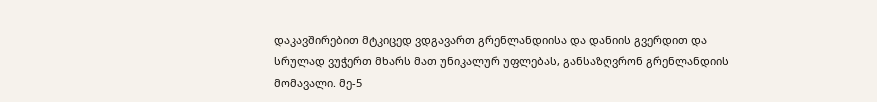დაკავშირებით მტკიცედ ვდგავართ გრენლანდიისა და დანიის გვერდით და სრულად ვუჭერთ მხარს მათ უნიკალურ უფლებას, განსაზღვრონ გრენლანდიის მომავალი. მე-5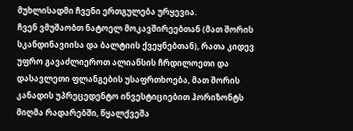მუხლისადმი ჩვენი ერთგულება ურყევია.
ჩვენ ვმუშაობთ ნატოელ მოკავშირეებთან (მათ შორის სკანდინავიისა და ბალტიის ქვეყნებთან), რათა კიდევ უფრო გავაძლიეროთ ალიანსის ჩრდილოეთი და დასავლეთი ფლანგების უსაფრთხოება, მათ შორის კანადის უპრეცედენტო ინვესტიციებით ჰორიზონტს მიღმა რადარებში, წყალქვეშა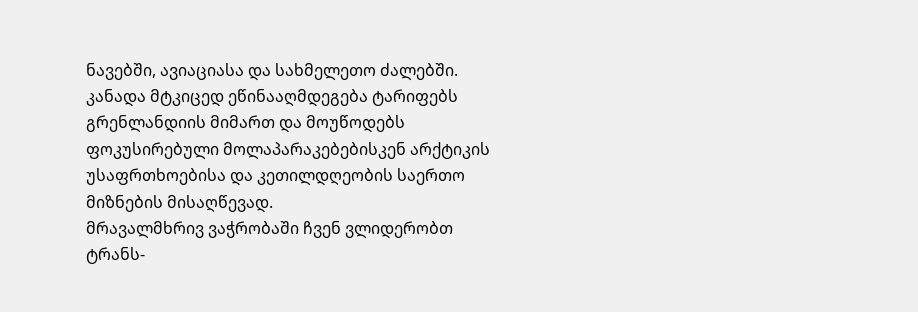ნავებში, ავიაციასა და სახმელეთო ძალებში. კანადა მტკიცედ ეწინააღმდეგება ტარიფებს გრენლანდიის მიმართ და მოუწოდებს ფოკუსირებული მოლაპარაკებებისკენ არქტიკის უსაფრთხოებისა და კეთილდღეობის საერთო მიზნების მისაღწევად.
მრავალმხრივ ვაჭრობაში ჩვენ ვლიდერობთ ტრანს-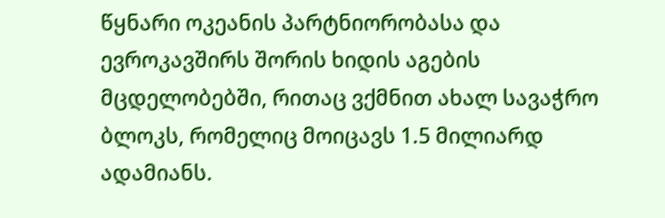წყნარი ოკეანის პარტნიორობასა და ევროკავშირს შორის ხიდის აგების მცდელობებში, რითაც ვქმნით ახალ სავაჭრო ბლოკს, რომელიც მოიცავს 1.5 მილიარდ ადამიანს.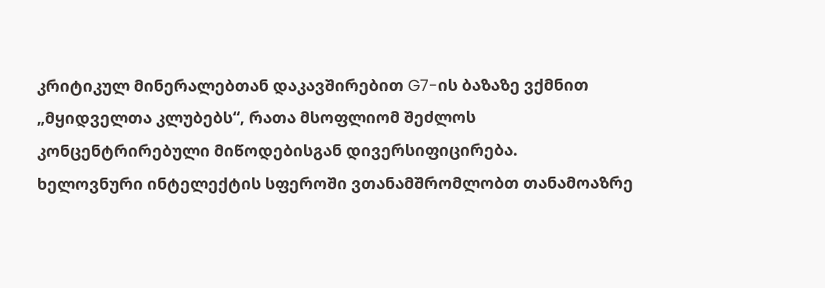კრიტიკულ მინერალებთან დაკავშირებით G7-ის ბაზაზე ვქმნით „მყიდველთა კლუბებს“, რათა მსოფლიომ შეძლოს კონცენტრირებული მიწოდებისგან დივერსიფიცირება.
ხელოვნური ინტელექტის სფეროში ვთანამშრომლობთ თანამოაზრე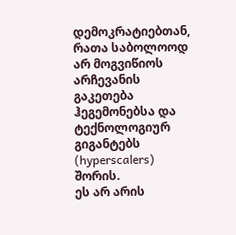დემოკრატიებთან, რათა საბოლოოდ არ მოგვიწიოს არჩევანის გაკეთება ჰეგემონებსა და ტექნოლოგიურ გიგანტებს (hyperscalers) შორის.
ეს არ არის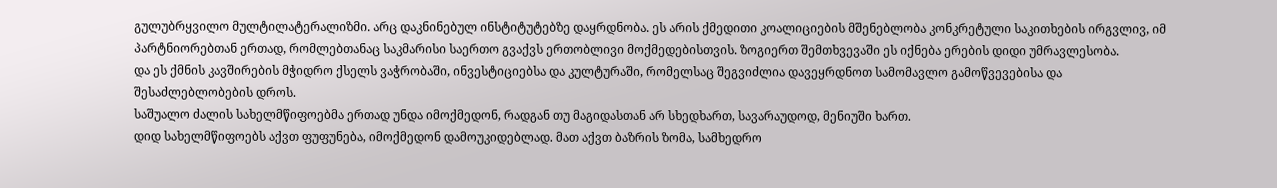გულუბრყვილო მულტილატერალიზმი. არც დაკნინებულ ინსტიტუტებზე დაყრდნობა. ეს არის ქმედითი კოალიციების მშენებლობა კონკრეტული საკითხების ირგვლივ, იმ პარტნიორებთან ერთად, რომლებთანაც საკმარისი საერთო გვაქვს ერთობლივი მოქმედებისთვის. ზოგიერთ შემთხვევაში ეს იქნება ერების დიდი უმრავლესობა.
და ეს ქმნის კავშირების მჭიდრო ქსელს ვაჭრობაში, ინვესტიციებსა და კულტურაში, რომელსაც შეგვიძლია დავეყრდნოთ სამომავლო გამოწვევებისა და შესაძლებლობების დროს.
საშუალო ძალის სახელმწიფოებმა ერთად უნდა იმოქმედონ, რადგან თუ მაგიდასთან არ სხედხართ, სავარაუდოდ, მენიუში ხართ.
დიდ სახელმწიფოებს აქვთ ფუფუნება, იმოქმედონ დამოუკიდებლად. მათ აქვთ ბაზრის ზომა, სამხედრო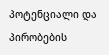პოტენციალი და პირობების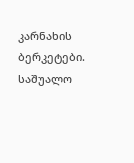კარნახის ბერკეტები. საშუალო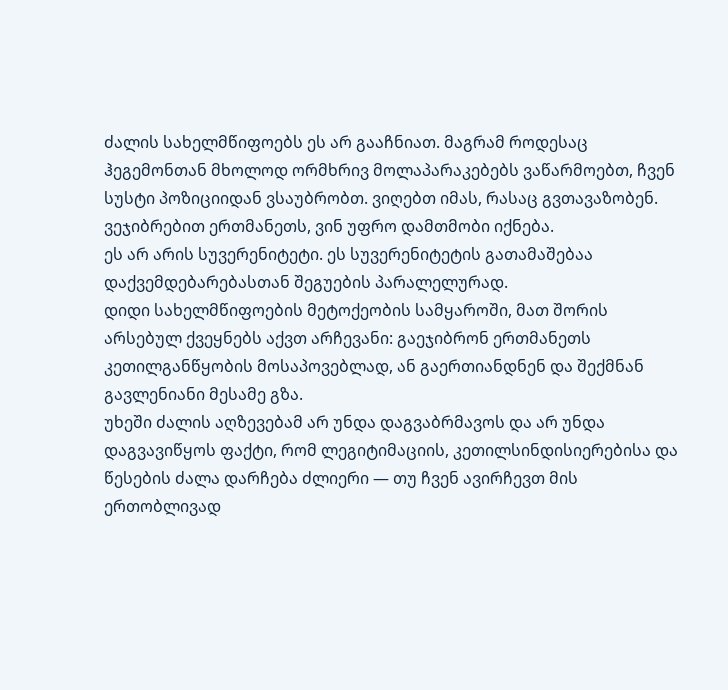ძალის სახელმწიფოებს ეს არ გააჩნიათ. მაგრამ როდესაც ჰეგემონთან მხოლოდ ორმხრივ მოლაპარაკებებს ვაწარმოებთ, ჩვენ სუსტი პოზიციიდან ვსაუბრობთ. ვიღებთ იმას, რასაც გვთავაზობენ. ვეჯიბრებით ერთმანეთს, ვინ უფრო დამთმობი იქნება.
ეს არ არის სუვერენიტეტი. ეს სუვერენიტეტის გათამაშებაა დაქვემდებარებასთან შეგუების პარალელურად.
დიდი სახელმწიფოების მეტოქეობის სამყაროში, მათ შორის არსებულ ქვეყნებს აქვთ არჩევანი: გაეჯიბრონ ერთმანეთს კეთილგანწყობის მოსაპოვებლად, ან გაერთიანდნენ და შექმნან გავლენიანი მესამე გზა.
უხეში ძალის აღზევებამ არ უნდა დაგვაბრმავოს და არ უნდა დაგვავიწყოს ფაქტი, რომ ლეგიტიმაციის, კეთილსინდისიერებისა და წესების ძალა დარჩება ძლიერი — თუ ჩვენ ავირჩევთ მის ერთობლივად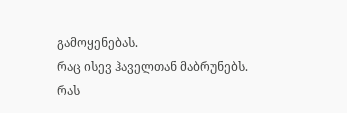გამოყენებას.
რაც ისევ ჰაველთან მაბრუნებს.
რას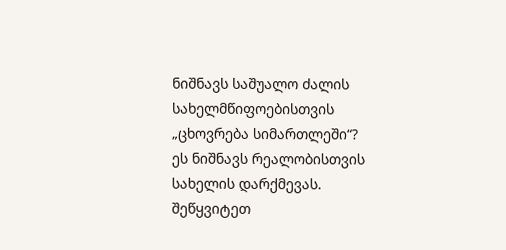ნიშნავს საშუალო ძალის სახელმწიფოებისთვის „ცხოვრება სიმართლეში“?
ეს ნიშნავს რეალობისთვის სახელის დარქმევას. შეწყვიტეთ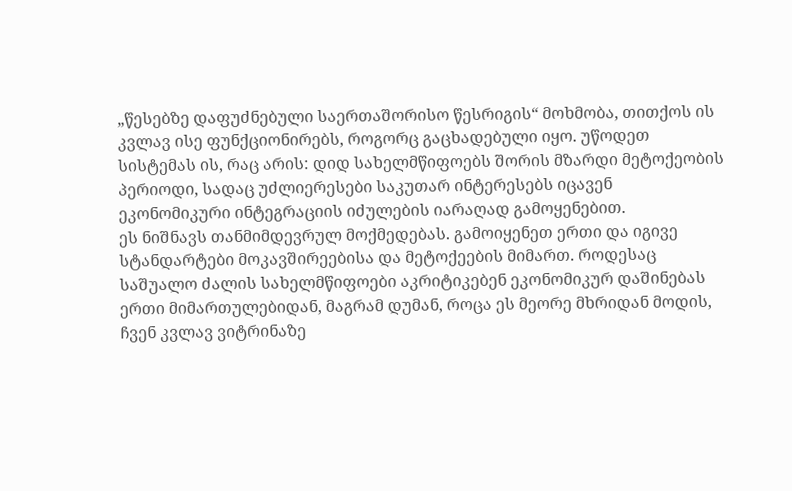„წესებზე დაფუძნებული საერთაშორისო წესრიგის“ მოხმობა, თითქოს ის კვლავ ისე ფუნქციონირებს, როგორც გაცხადებული იყო. უწოდეთ სისტემას ის, რაც არის: დიდ სახელმწიფოებს შორის მზარდი მეტოქეობის პერიოდი, სადაც უძლიერესები საკუთარ ინტერესებს იცავენ ეკონომიკური ინტეგრაციის იძულების იარაღად გამოყენებით.
ეს ნიშნავს თანმიმდევრულ მოქმედებას. გამოიყენეთ ერთი და იგივე სტანდარტები მოკავშირეებისა და მეტოქეების მიმართ. როდესაც საშუალო ძალის სახელმწიფოები აკრიტიკებენ ეკონომიკურ დაშინებას ერთი მიმართულებიდან, მაგრამ დუმან, როცა ეს მეორე მხრიდან მოდის, ჩვენ კვლავ ვიტრინაზე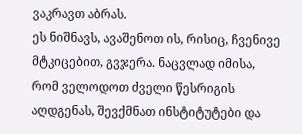ვაკრავთ აბრას.
ეს ნიშნავს, ავაშენოთ ის, რისიც, ჩვენივე მტკიცებით, გვჯერა. ნაცვლად იმისა, რომ ველოდოთ ძველი წესრიგის აღდგენას, შევქმნათ ინსტიტუტები და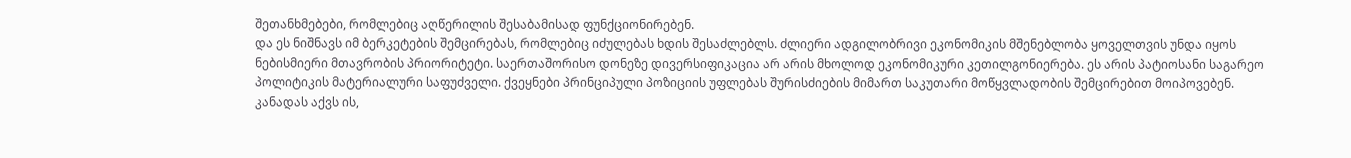შეთანხმებები, რომლებიც აღწერილის შესაბამისად ფუნქციონირებენ.
და ეს ნიშნავს იმ ბერკეტების შემცირებას, რომლებიც იძულებას ხდის შესაძლებლს. ძლიერი ადგილობრივი ეკონომიკის მშენებლობა ყოველთვის უნდა იყოს ნებისმიერი მთავრობის პრიორიტეტი. საერთაშორისო დონეზე დივერსიფიკაცია არ არის მხოლოდ ეკონომიკური კეთილგონიერება. ეს არის პატიოსანი საგარეო პოლიტიკის მატერიალური საფუძველი. ქვეყნები პრინციპული პოზიციის უფლებას შურისძიების მიმართ საკუთარი მოწყვლადობის შემცირებით მოიპოვებენ.
კანადას აქვს ის,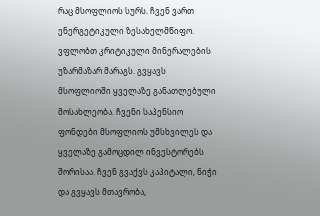რაც მსოფლიოს სურს. ჩვენ ვართ ენერგეტიკული ზესახელმწიფო. ვფლობთ კრიტიკული მინერალების უზარმაზარ მარაგს. გვყავს მსოფლიოში ყველაზე განათლებული მოსახლეობა. ჩვენი საპენსიო ფონდები მსოფლიოს უმსხვილეს და ყველაზე გამოცდილ ინვესტორებს შორისაა. ჩვენ გვაქვს კაპიტალი, ნიჭი და გვყავს მთავრობა,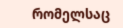რომელსაც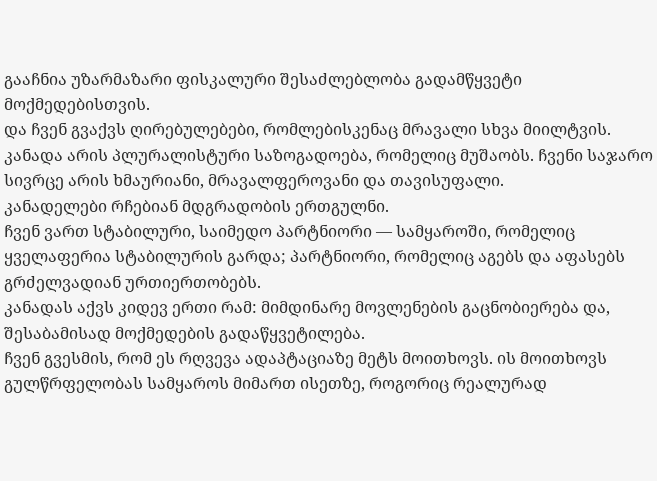გააჩნია უზარმაზარი ფისკალური შესაძლებლობა გადამწყვეტი მოქმედებისთვის.
და ჩვენ გვაქვს ღირებულებები, რომლებისკენაც მრავალი სხვა მიილტვის.
კანადა არის პლურალისტური საზოგადოება, რომელიც მუშაობს. ჩვენი საჯარო სივრცე არის ხმაურიანი, მრავალფეროვანი და თავისუფალი.
კანადელები რჩებიან მდგრადობის ერთგულნი.
ჩვენ ვართ სტაბილური, საიმედო პარტნიორი — სამყაროში, რომელიც ყველაფერია სტაბილურის გარდა; პარტნიორი, რომელიც აგებს და აფასებს გრძელვადიან ურთიერთობებს.
კანადას აქვს კიდევ ერთი რამ: მიმდინარე მოვლენების გაცნობიერება და, შესაბამისად მოქმედების გადაწყვეტილება.
ჩვენ გვესმის, რომ ეს რღვევა ადაპტაციაზე მეტს მოითხოვს. ის მოითხოვს გულწრფელობას სამყაროს მიმართ ისეთზე, როგორიც რეალურად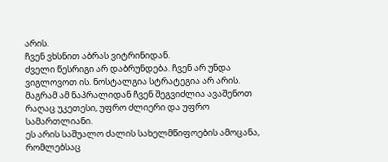არის.
ჩვენ ვხსნით აბრას ვიტრინიდან.
ძველი წესრიგი არ დაბრუნდება. ჩვენ არ უნდა ვიგლოვოთ ის. ნოსტალგია სტრატეგია არ არის.
მაგრამ ამ ნაპრალიდან ჩვენ შეგვიძლია ავაშენოთ რაღაც უკეთესი, უფრო ძლიერი და უფრო სამართლიანი.
ეს არის საშუალო ძალის სახელმწიფოების ამოცანა, რომლებსაც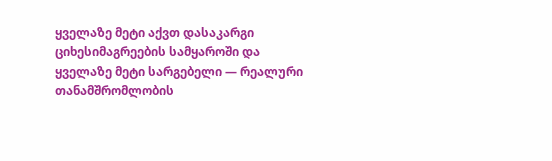ყველაზე მეტი აქვთ დასაკარგი ციხესიმაგრეების სამყაროში და ყველაზე მეტი სარგებელი — რეალური თანამშრომლობის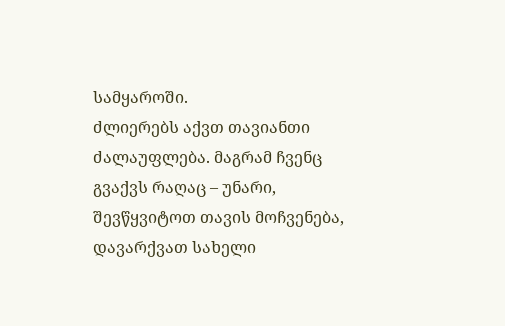სამყაროში.
ძლიერებს აქვთ თავიანთი ძალაუფლება. მაგრამ ჩვენც გვაქვს რაღაც – უნარი, შევწყვიტოთ თავის მოჩვენება, დავარქვათ სახელი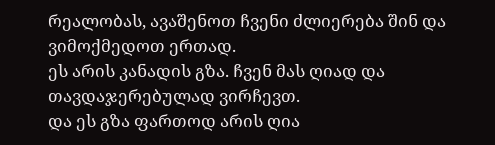რეალობას, ავაშენოთ ჩვენი ძლიერება შინ და ვიმოქმედოთ ერთად.
ეს არის კანადის გზა. ჩვენ მას ღიად და თავდაჯერებულად ვირჩევთ.
და ეს გზა ფართოდ არის ღია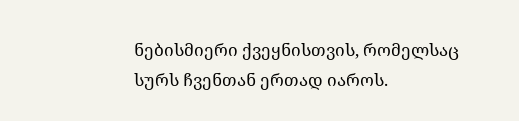ნებისმიერი ქვეყნისთვის, რომელსაც სურს ჩვენთან ერთად იაროს.